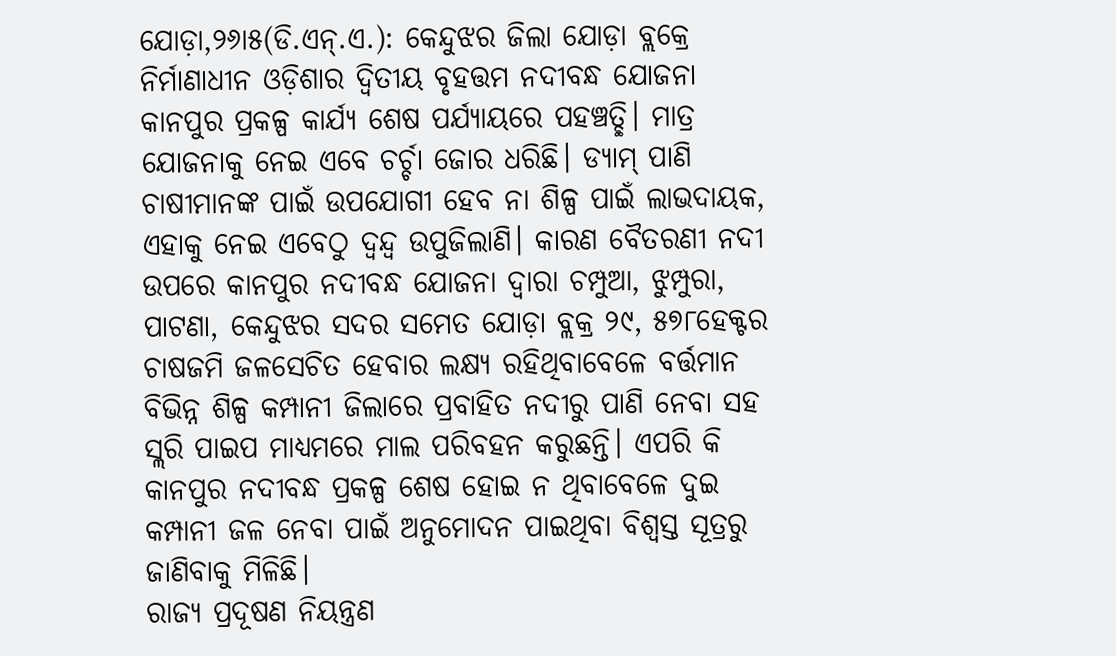ଯୋଡ଼ା,୨୬ା୫(ଡି.ଏନ୍.ଏ.): କେନ୍ଦୁଝର ଜିଲା ଯୋଡ଼ା ବ୍ଲକ୍ରେ ନିର୍ମାଣାଧୀନ ଓଡ଼ିଶାର ଦ୍ୱିତୀୟ ବୃହତ୍ତମ ନଦୀବନ୍ଧ ଯୋଜନା କାନପୁର ପ୍ରକଳ୍ପ କାର୍ଯ୍ୟ ଶେଷ ପର୍ଯ୍ୟାୟରେ ପହଞ୍ଚତ୍ଛି। ମାତ୍ର ଯୋଜନାକୁ ନେଇ ଏବେ ଚର୍ଚ୍ଚା ଜୋର ଧରିଛି। ଡ୍ୟାମ୍ ପାଣି ଚାଷୀମାନଙ୍କ ପାଇଁ ଉପଯୋଗୀ ହେବ ନା ଶିଳ୍ପ ପାଇଁ ଲାଭଦାୟକ, ଏହାକୁ ନେଇ ଏବେଠୁ ଦ୍ୱନ୍ଦ୍ୱ ଉପୁଜିଲାଣି। କାରଣ ବୈତରଣୀ ନଦୀ ଉପରେ କାନପୁର ନଦୀବନ୍ଧ ଯୋଜନା ଦ୍ୱାରା ଚମ୍ପୁଆ, ଝୁମ୍ପୁରା, ପାଟଣା, କେନ୍ଦୁଝର ସଦର ସମେତ ଯୋଡ଼ା ବ୍ଲକ୍ର ୨୯, ୫୭୮ହେକ୍ଟର ଚାଷଜମି ଜଳସେଚିତ ହେବାର ଲକ୍ଷ୍ୟ ରହିଥିବାବେଳେ ବର୍ତ୍ତମାନ ବିଭିନ୍ନ ଶିଳ୍ପ କମ୍ପାନୀ ଜିଲାରେ ପ୍ରବାହିତ ନଦୀରୁ ପାଣି ନେବା ସହ ସ୍ଲରି ପାଇପ ମାଧ୍ୟମରେ ମାଲ ପରିବହନ କରୁଛନ୍ତି। ଏପରି କି କାନପୁର ନଦୀବନ୍ଧ ପ୍ରକଳ୍ପ ଶେଷ ହୋଇ ନ ଥିବାବେଳେ ଦୁଇ କମ୍ପାନୀ ଜଳ ନେବା ପାଇଁ ଅନୁମୋଦନ ପାଇଥିବା ବିଶ୍ୱସ୍ତ ସୂତ୍ରରୁ ଜାଣିବାକୁ ମିଳିଛି।
ରାଜ୍ୟ ପ୍ରଦୂଷଣ ନିୟନ୍ତ୍ରଣ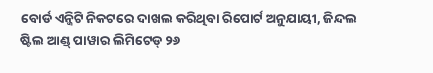ବୋର୍ଡ ଏନ୍ଜିଟି ନିକଟରେ ଦାଖଲ କରିଥିବା ରିପୋର୍ଟ ଅନୁଯାୟୀ, ଜିନ୍ଦଲ ଷ୍ଟିଲ ଆଣ୍ଡ୍ ପାୱାର ଲିମିଟେଡ୍ ୨୬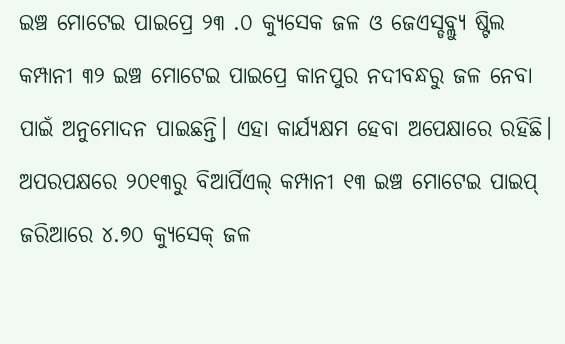ଇଞ୍ଚ ମୋଟେଇ ପାଇପ୍ରେ ୨୩ .୦ କ୍ୟୁସେକ ଜଳ ଓ ଜେଏସ୍ଡବ୍ଲ୍ୟୁ ଷ୍ଟିଲ କମ୍ପାନୀ ୩୨ ଇଞ୍ଚ ମୋଟେଇ ପାଇପ୍ରେ କାନପୁର ନଦୀବନ୍ଧରୁ ଜଳ ନେବା ପାଇଁ ଅନୁମୋଦନ ପାଇଛନ୍ତି। ଏହା କାର୍ଯ୍ୟକ୍ଷମ ହେବା ଅପେକ୍ଷାରେ ରହିଛି। ଅପରପକ୍ଷରେ ୨୦୧୩ରୁ ବିଆର୍ପିଏଲ୍ କମ୍ପାନୀ ୧୩ ଇଞ୍ଚ ମୋଟେଇ ପାଇପ୍ ଜରିଆରେ ୪.୭୦ କ୍ୟୁସେକ୍ ଜଳ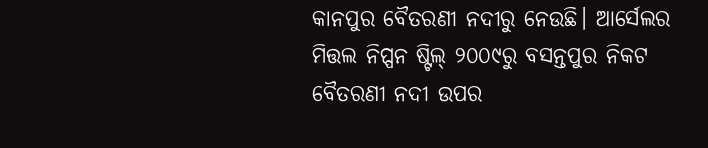କାନପୁର ବୈତରଣୀ ନଦୀରୁ ନେଉଛି। ଆର୍ସେଲର ମିତ୍ତଲ ନିପ୍ପନ ଷ୍ଟିଲ୍ ୨୦୦୯ରୁ ବସନ୍ତପୁର ନିକଟ ବୈତରଣୀ ନଦୀ ଉପର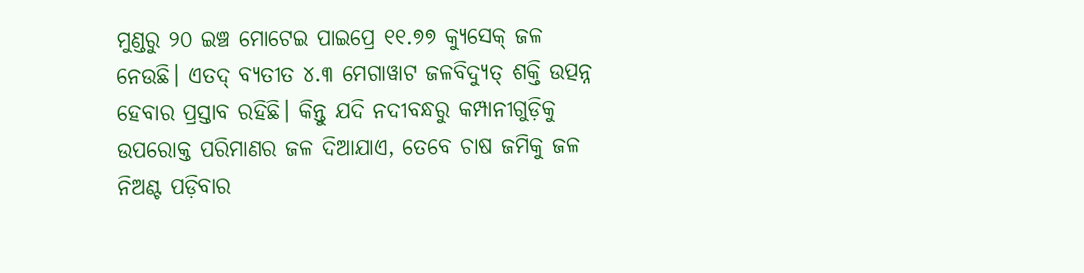ମୁଣ୍ଡରୁ ୨୦ ଇଞ୍ଚ ମୋଟେଇ ପାଇପ୍ରେ ୧୧.୭୭ କ୍ୟୁସେକ୍ ଜଳ ନେଉଛି। ଏତଦ୍ ବ୍ୟତୀତ ୪.୩ ମେଗାୱାଟ ଜଳବିଦ୍ୟୁତ୍ ଶକ୍ତି ଉତ୍ପନ୍ନ ହେବାର ପ୍ରସ୍ତାବ ରହିଛି। କିନ୍ତୁ ଯଦି ନଦୀବନ୍ଧରୁ କମ୍ପାନୀଗୁଡ଼ିକୁ ଉପରୋକ୍ତ ପରିମାଣର ଜଳ ଦିଆଯାଏ, ତେବେ ଚାଷ ଜମିକୁ ଜଳ ନିଅଣ୍ଟ ପଡ଼ିବାର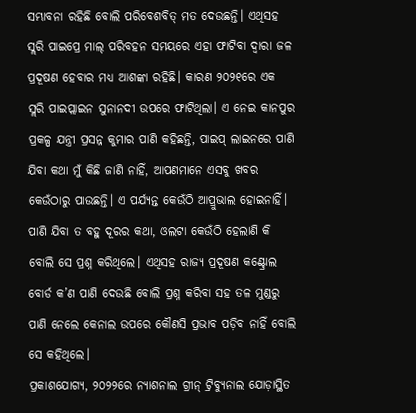ସମ୍ଭାବନା ରହିଛି ବୋଲି ପରିବେଶବିତ୍ ମତ ଦେଉଛନ୍ତି। ଏଥିସହ ସ୍ଲରି ପାଇପ୍ରେ ମାଲ୍ ପରିବହନ ସମୟରେ ଏହା ଫାଟିବା ଦ୍ୱାରା ଜଳ ପ୍ରଦୂଷଣ ହେବାର ମଧ୍ୟ ଆଶଙ୍କା ରହିଛି। କାରଣ ୨୦୨୧ରେ ଏକ ସ୍ଲରି ପାଇପ୍ଲାଇନ ସୁନାନଦୀ ଉପରେ ଫାଟିଥିଲା। ଏ ନେଇ କାନପୁର ପ୍ରକଳ୍ପ ଯନ୍ତ୍ରୀ ପ୍ରସନ୍ନ କୁମାର ପାଣି କହିଛନ୍ତି, ପାଇପ୍ ଲାଇନରେ ପାଣି ଯିବା କଥା ମୁଁ କିଛି ଜାଣି ନାହିଁ, ଆପଣମାନେ ଏସବୁ ଖବର କେଉଁଠାରୁ ପାଉଛନ୍ତି। ଏ ପର୍ଯ୍ୟନ୍ତ କେଉଁଠି ଆପ୍ରୁଭାଲ ହୋଇନାହିଁ। ପାଣି ଯିବା ତ ବହୁ ଦୂରର କଥା, ଓଲଟା କେଉଁଠି ହେଲାଣି କି ବୋଲି ସେ ପ୍ରଶ୍ନ କରିଥିଲେ। ଏଥିସହ ରାଜ୍ୟ ପ୍ରଦୂଷଣ କଣ୍ଟ୍ରୋଲ ବୋର୍ଡ କ’ଣ ପାଣି ଦେଉଛି ବୋଲି ପ୍ରଶ୍ନ କରିବା ସହ ତଳ ମୁଣ୍ଡରୁ ପାଣି ନେଲେ କେନାଲ ଉପରେ କୌଣସି ପ୍ରଭାବ ପଡ଼ିବ ନାହିଁ ବୋଲି ସେ କହିଥିଲେ।
ପ୍ରକାଶଯୋଗ୍ୟ, ୨୦୨୨ରେ ନ୍ୟାଶନାଲ ଗ୍ରୀନ୍ ଟ୍ରିବ୍ୟୁନାଲ ଯୋଡ଼ାସ୍ଥିତ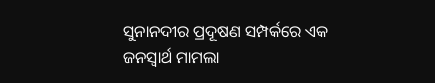ସୁନାନଦୀର ପ୍ରଦୂଷଣ ସମ୍ପର୍କରେ ଏକ ଜନସ୍ବାର୍ଥ ମାମଲା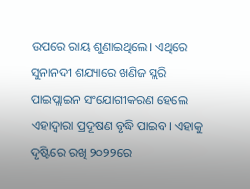ଉପରେ ରାୟ ଶୁଣାଇଥିଲେ। ଏଥିରେ ସୁନାନଦୀ ଶଯ୍ୟାରେ ଖଣିଜ ସ୍ଲରି ପାଇପ୍ଲାଇନ ସଂଯୋଗୀକରଣ ହେଲେ ଏହାଦ୍ବାରା ପ୍ରଦୂଷଣ ବୃଦ୍ଧି ପାଇବ। ଏହାକୁ ଦୃଷ୍ଟିରେ ରଖି ୨୦୨୨ରେ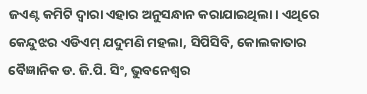ଜଏଣ୍ଟ କମିଟି ଦ୍ବାରା ଏହାର ଅନୁସନ୍ଧାନ କରାଯାଇଥିଲା। ଏଥିରେ କେନ୍ଦୁଝର ଏଡିଏମ୍ ଯଦୁମଣି ମହଲା, ସିପିସିବି, କୋଲକାତାର ବୈଜ୍ଞାନିକ ଡ. ଜି.ପି. ସିଂ, ଭୁବନେଶ୍ୱର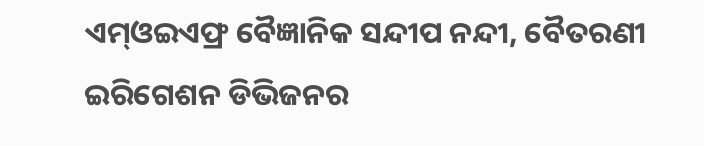ଏମ୍ଓଇଏଫ୍ର ବୈଜ୍ଞାନିକ ସନ୍ଦୀପ ନନ୍ଦୀ, ବୈତରଣୀ ଇରିଗେଶନ ଡିଭିଜନର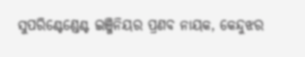ସୁପରିଣ୍ଟେଣ୍ଡେଣ୍ଟ ଇଞ୍ଜିନିୟର ପ୍ରଣବ ନାୟକ, କେନ୍ଦୁଝର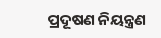ପ୍ରଦୂଷଣ ନିୟନ୍ତ୍ରଣ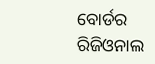ବୋର୍ଡର ରିଜିଓନାଲ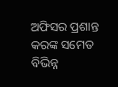ଅଫିସର ପ୍ରଶାନ୍ତ କରଙ୍କ ସମେତ ବିଭିନ୍ନ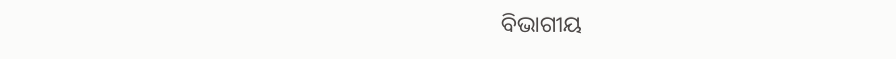ବିଭାଗୀୟ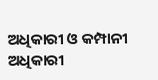ଅଧିକାରୀ ଓ କମ୍ପାନୀ ଅଧିକାରୀ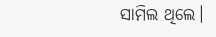ସାମିଲ ଥିଲେ।